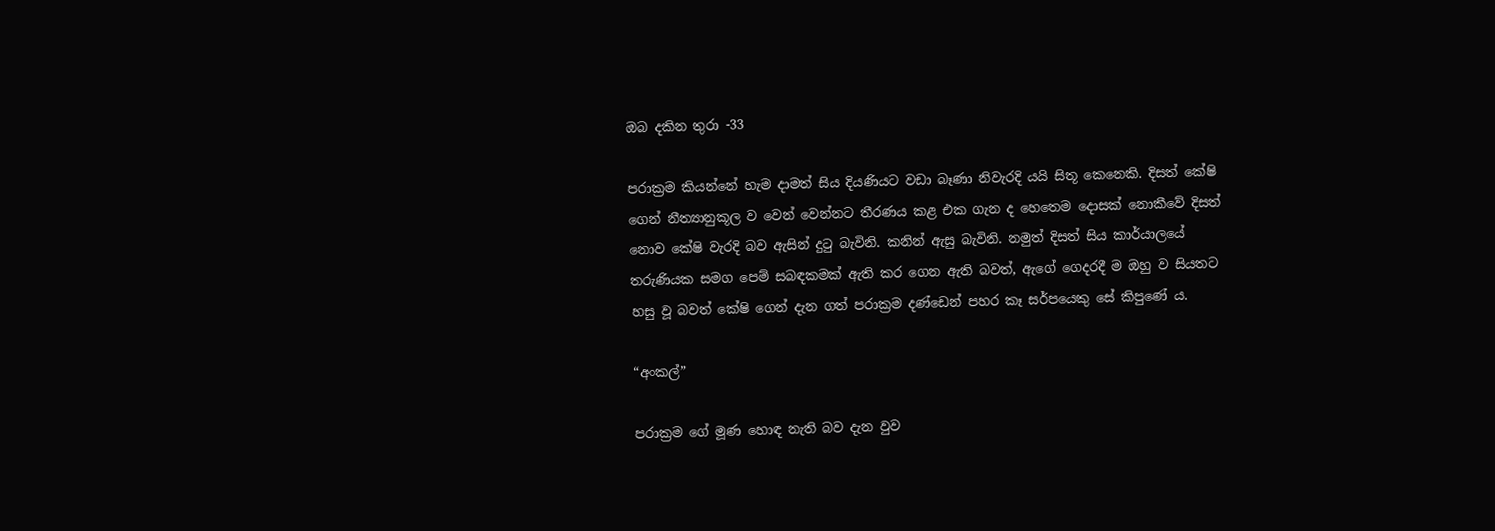ඔබ දකින තුරා -33

පරාක්‍රම කියන්නේ හැම දාමත් සිය දියණියට වඩා බෑණා නිවැරදි යයි සිතූ කෙනෙකි. දිසත් කේෂි ගෙන් නීත්‍යානුකූල ව වෙන් වෙන්නට තීරණය කළ එක ගැන ද හෙතෙම දොසක් නොකීවේ දිසත් නොව කේෂි වැරදි බව ඇසින් දුටු බැවිනි. කනින් ඇසු බැවිනි. නමුත් දිසත් සිය කාර්යාලයේ තරුණියක සමග පෙම් සබඳකමක් ඇති කර ගෙන ඇති බවත්, ඇගේ ගෙදරදී ම ඔහු ව සියතට හසු වූ බවත් කේෂි ගෙන් දැන ගත් පරාක්‍රම දණ්ඩෙන් පහර කෑ සර්පයෙකු සේ කිපුණේ ය.

“අංකල්”

පරාක්‍රම ගේ මූණ හොඳ නැති බව දැන වුව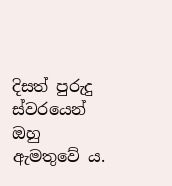දිසත් පුරුදු ස්වරයෙන් ඔහු ඇමතුවේ ය.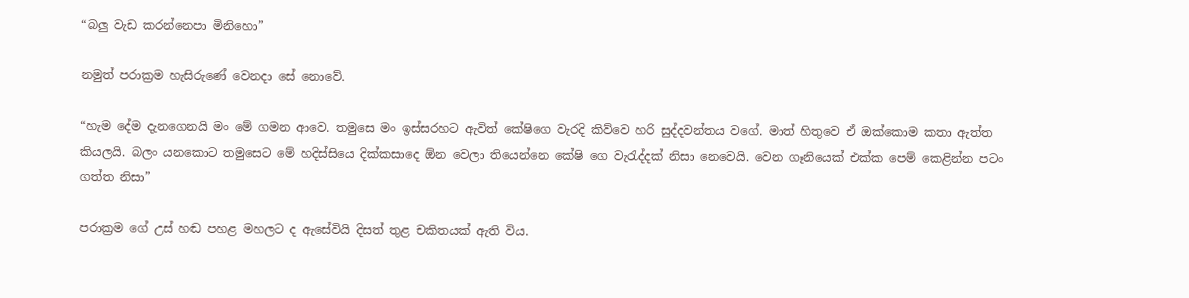“බලු වැඩ කරන්නෙපා මිනිහො”

නමුත් පරාක්‍රම හැසිරුණේ වෙනදා සේ නොවේ.

“හැම දේම දැනගෙනයි මං මේ ගමන ආවෙ. තමුසෙ මං ඉස්සරහට ඇවිත් කේෂිගෙ වැරදි කිව්වෙ හරි සුද්දවන්තය වගේ. මාත් හිතුවෙ ඒ ඔක්කොම කතා ඇත්ත කියලයි. බලං යනකොට තමුසෙට මේ හදිස්සියෙ දික්කසාදෙ ඕන වෙලා තියෙන්නෙ කේෂි ගෙ වැරැද්දක් නිසා නෙවෙයි. වෙන ගෑනියෙක් එක්ක පෙම් කෙළින්න පටං ගත්ත නිසා”

පරාක්‍රම ගේ උස් හඬ පහළ මහලට ද ඇසේවියි දිසත් තුළ චකිතයක් ඇති විය.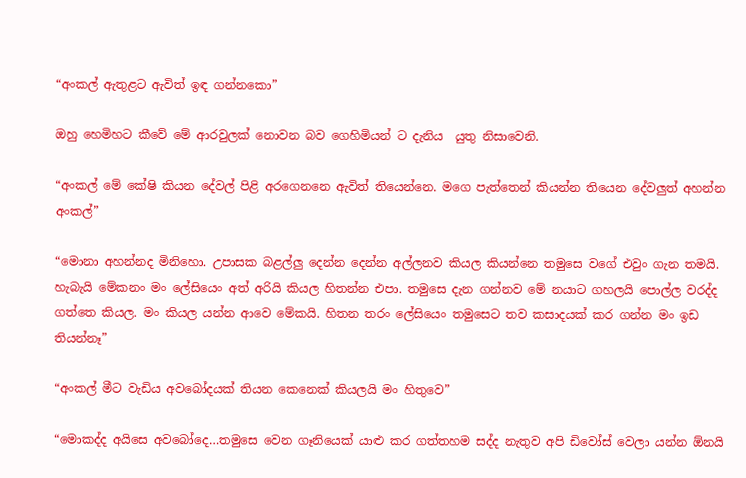“අංකල් ඇතුළට ඇවිත් ඉඳ ගන්නකො”

ඔහු හෙමිහට කීවේ මේ ආරවුලක් නොවන බව ගෙහිමියන් ට දැනිය  යුතු නිසාවෙනි.

“අංකල් මේ කේෂි කියන දේවල් පිළි අරගෙනනෙ ඇවිත් තියෙන්නෙ. මගෙ පැත්තෙන් කියන්න තියෙන දේවලුත් අහන්න අංකල්”

“මොනා අහන්නද මිනිහො. උපාසක බළල්ලු දෙන්න දෙන්න අල්ලනව කියල කියන්නෙ තමුසෙ වගේ එවුං ගැන තමයි. හැබැයි මේකනං මං ලේසියෙං අත් අරියි කියල හිතන්න එපා. තමුසෙ දැන ගන්නව මේ නයාට ගහලයි පොල්ල වරද්ද ගත්තෙ කියල. මං කියල යන්න ආවෙ මේකයි. හිතන තරං ලේසියෙං තමුසෙට තව කසාදයක් කර ගන්න මං ඉඩ තියන්නෑ”

“අංකල් මීට වැඩිය අවබෝදයක් තියන කෙනෙක් කියලයි මං හිතුවෙ”

“මොකද්ද අයිසෙ අවබෝදෙ…තමුසෙ වෙන ගෑනියෙක් යාළු කර ගත්තහම සද්ද නැතුව අපි ඩිවෝස් වෙලා යන්න ඕනයි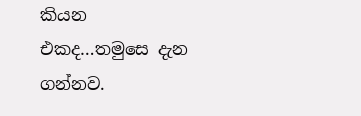කියන එකද…තමුසෙ දැන ගන්නව.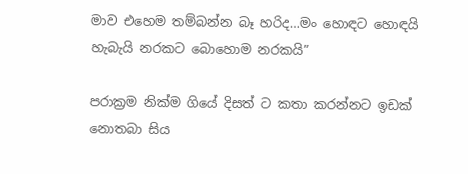මාව එහෙම තම්බන්න බෑ හරිද…මං හොඳට හොඳයි හැබැයි නරකට බොහොම නරකයි”

පරාක්‍රම නික්ම ගියේ දිසත් ට කතා කරන්නට ඉඩක් නොතබා සිය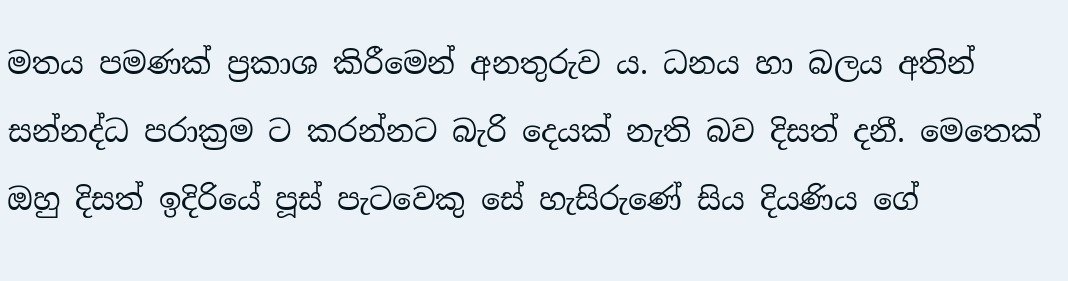මතය පමණක් ප්‍රකාශ කිරීමෙන් අනතුරුව ය. ධනය හා බලය අතින් සන්නද්ධ පරාක්‍රම ට කරන්නට බැරි දෙයක් නැති බව දිසත් දනී. මෙතෙක් ඔහු දිසත් ඉදිරියේ පූස් පැටවෙකු සේ හැසිරුණේ සිය දියණිය ගේ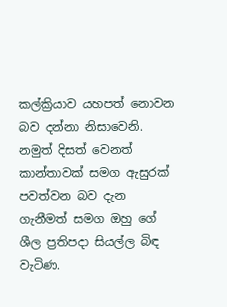කල්ක්‍රියාව යහපත් නොවන බව දන්නා නිසාවෙනි. නමුත් දිසත් වෙනත් කාන්තාවක් සමග ඇසුරක් පවත්වන බව දැන ගැනීමත් සමග ඔහු ගේ ශීල ප්‍රතිපදා සියල්ල බිඳ වැටිණ.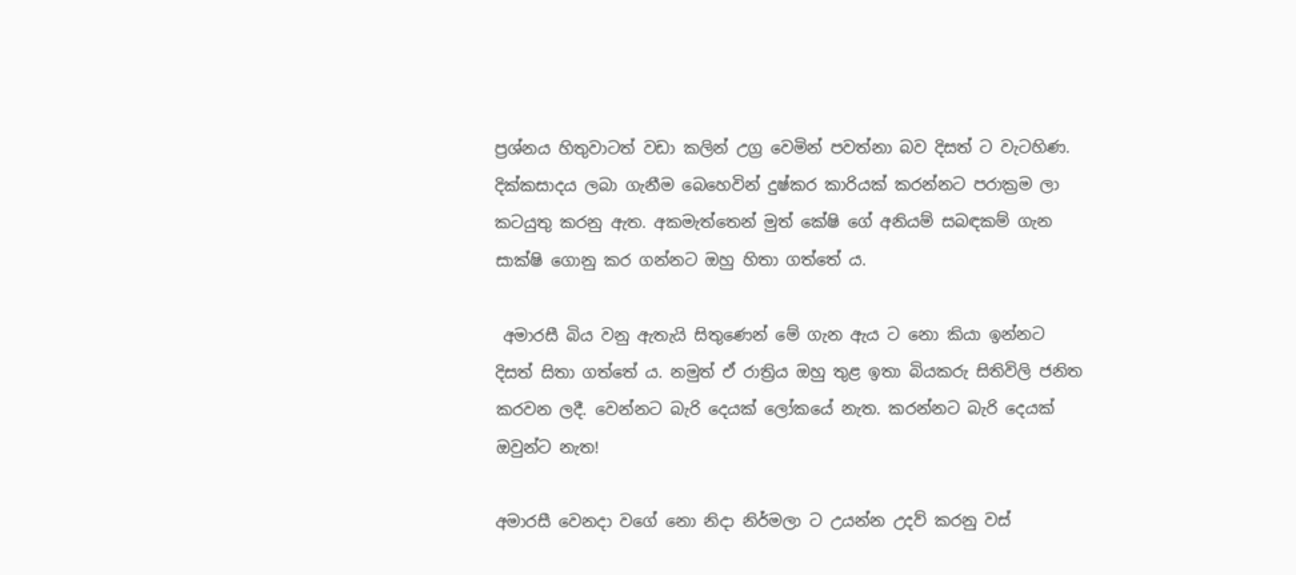ප්‍රශ්නය හිතුවාටත් වඩා කලින් උග්‍ර වෙමින් පවත්නා බව දිසත් ට වැටහිණ. දික්කසාදය ලබා ගැනීම බෙහෙවින් දුෂ්කර කාරියක් කරන්නට පරාක්‍රම ලා කටයුතු කරනු ඇත. අකමැත්තෙන් මුත් කේෂි ගේ අනියම් සබඳකම් ගැන සාක්ෂි ගොනු කර ගන්නට ඔහු හිතා ගත්තේ ය.

 අමාරසී බිය වනු ඇතැයි සිතුණෙන් මේ ගැන ඇය ට නො කියා ඉන්නට දිසත් සිතා ගත්තේ ය. නමුත් ඒ රාත්‍රිය ඔහු තුළ ඉතා බියකරු සිතිවිලි ජනිත කරවන ලදී. වෙන්නට බැරි දෙයක් ලෝකයේ නැත. කරන්නට බැරි දෙයක් ඔවුන්ට නැත!

අමාරසී වෙනදා වගේ නො නිදා නිර්මලා ට උයන්න උදව් කරනු වස්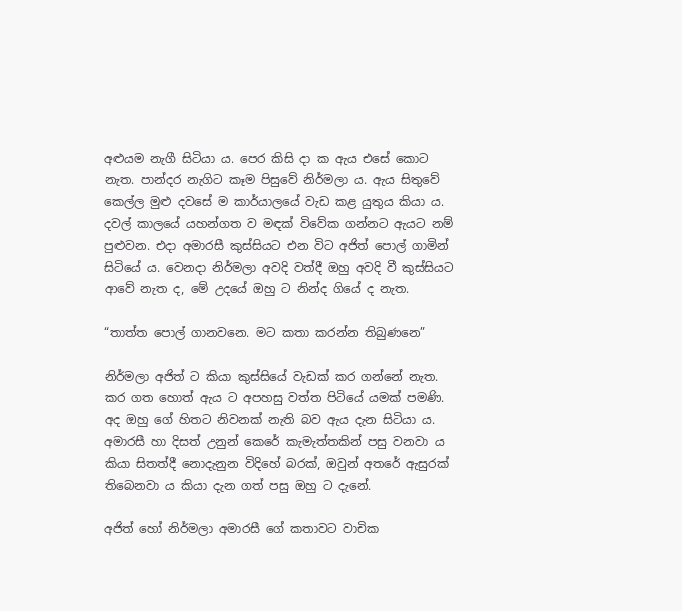අළුයම නැගී සිටියා ය. පෙර කිසි දා ක ඇය එසේ කොට නැත. පාන්දර නැගිට කෑම පිසුවේ නිර්මලා ය. ඇය සිතුවේ කෙල්ල මුළු දවසේ ම කාර්යාලයේ වැඩ කළ යුතුය කියා ය. දවල් කාලයේ යහන්ගත ව මඳක් විවේක ගන්නට ඇයට නම් පුළුවන. එදා අමාරසී කුස්සියට එන විට අජිත් පොල් ගාමින් සිටියේ ය. වෙනදා නිර්මලා අවදි වත්දී ඔහු අවදි වී කුස්සියට ආවේ නැත ද, මේ උදයේ ඔහු ට නින්ද ගියේ ද නැත.

“තාත්ත පොල් ගානවනෙ. මට කතා කරන්න තිබුණනෙ”

නිර්මලා අජිත් ට කියා කුස්සියේ වැඩක් කර ගන්නේ නැත.  කර ගත හොත් ඇය ට අපහසු වත්ත පිටියේ යමක් පමණි. අද ඔහු ගේ හිතට නිවනක් නැති බව ඇය දැන සිටියා ය. අමාරසී හා දිසත් උනුන් කෙරේ කැමැත්තකින් පසු වනවා ය කියා සිතත්දී නොදැනුන විදිහේ බරක්, ඔවුන් අතරේ ඇසුරක් තිබෙනවා ය කියා දැන ගත් පසු ඔහු ට දැනේ.

අජිත් හෝ නිර්මලා අමාරසී ගේ කතාවට වාචික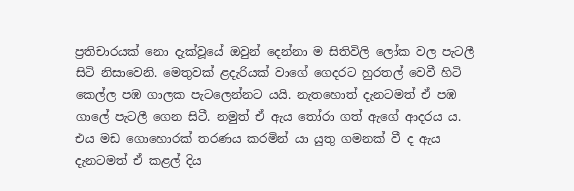ප්‍රතිචාරයක් නො දැක්වූයේ ඔවුන් දෙන්නා ම සිතිවිලි ලෝක වල පැටලී සිටි නිසාවෙනි. මෙතුවක් ළදැරියක් වාගේ ගෙදරට හුරතල් වෙවී හිටි කෙල්ල පඹ ගාලක පැටලෙන්නට යයි. නැතහොත් දැනටමත් ඒ පඹ ගාලේ පැටලී ගෙන සිටී. නමුත් ඒ ඇය තෝරා ගත් ඇගේ ආදරය ය. එය මඩ ගොහොරක් තරණය කරමින් යා යුතු ගමනක් වී ද ඇය දැනටමත් ඒ කළල් දිය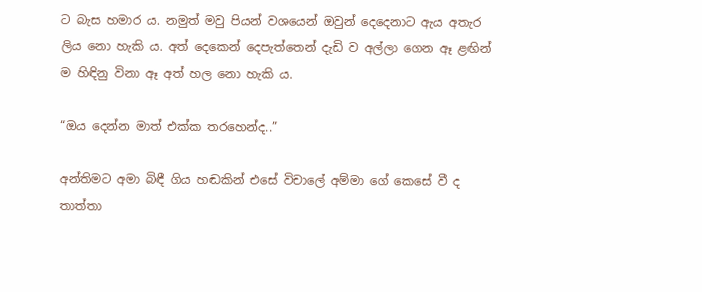ට බැස හමාර ය. නමුත් මවු පියන් වශයෙන් ඔවුන් දෙදෙනාට ඇය අතැර ලිය නො හැකි ය. අත් දෙකෙන් දෙපැත්තෙන් දැඩි ව අල්ලා ගෙන ඈ ළඟින් ම හිඳිනු විනා ඈ අත් හල නො හැකි ය.

“ඔය දෙන්න මාත් එක්ක තරහෙන්ද..”

අන්තිමට අමා බිඳී ගිය හඬකින් එසේ විචාලේ අම්මා ගේ කෙසේ වී ද තාත්තා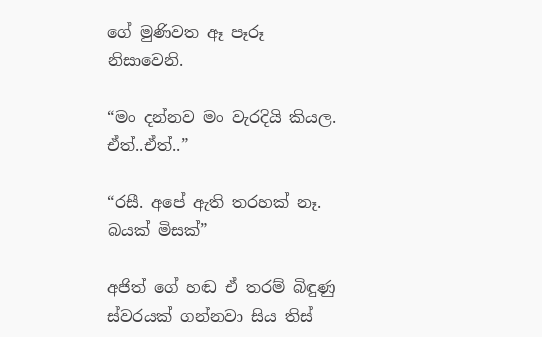ගේ මුණිවත ඈ පෑරූ නිසාවෙනි.

“මං දන්නව මං වැරදියි කියල. ඒත්..ඒත්..”

“රසී. අපේ ඇති තරහක් නෑ. බයක් මිසක්”

අජිත් ගේ හඬ ඒ තරම් බිඳුණු ස්වරයක් ගන්නවා සිය තිස්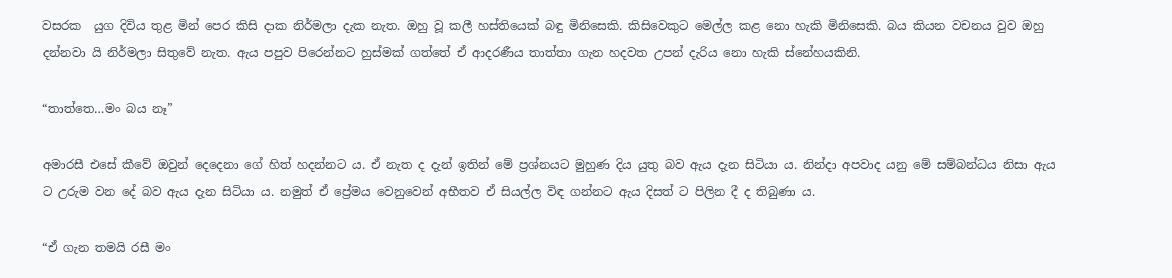වසරක  යුග දිවිය තුළ මින් පෙර කිසි දාක නිර්මලා දැක නැත. ඔහු වූ කලී හස්තියෙක් බඳු මිනිසෙකි. කිසිවෙකුට මෙල්ල කළ නො හැකි මිනිසෙකි. බය කියන වචනය වුව ඔහු දන්නවා යි නිර්මලා සිතුවේ නැත. ඇය පපුව පිරෙන්නට හුස්මක් ගත්තේ ඒ ආදරණීය තාත්තා ගැන හදවත උපන් දැරිය නො හැකි ස්නේහයකිනි.

“තාත්තෙ…මං බය නෑ”

අමාරසී එසේ කීවේ ඔවුන් දෙදෙනා ගේ හිත් හදන්නට ය. ඒ නැත ද දැන් ඉතින් මේ ප්‍රශ්නයට මුහුණ දිය යුතු බව ඇය දැන සිටියා ය. නින්දා අපවාද යනු මේ සම්බන්ධය නිසා ඇය ට උරුම වන දේ බව ඇය දැන සිටියා ය. නමුත් ඒ ප්‍රේමය වෙනුවෙන් අභීතව ඒ සියල්ල විඳ ගන්නට ඇය දිසත් ට පිලින දී ද තිබුණා ය.

“ඒ ගැන තමයි රසී මං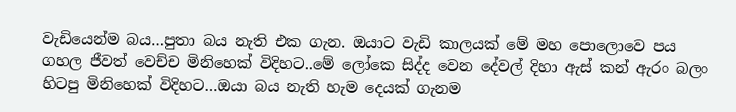වැඩියෙන්ම බය…පුතා බය නැති එක ගැන. ඔයාට වැඩි කාලයක් මේ මහ පොලොවෙ පය ගහල ජීවත් වෙච්ච මිනිහෙක් විදිහට..මේ ලෝකෙ සිද්ද වෙන දේවල් දිහා ඇස් කන් ඇරං බලං හිටපු මිනිහෙක් විදිහට…ඔයා බය නැති හැම දෙයක් ගැනම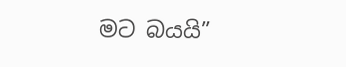මට බයයි”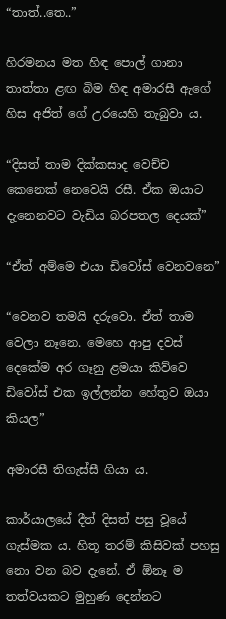“තාත්..තෙ..”

හිරමනය මත හිඳ පොල් ගානා තාත්තා ළඟ බිම හිඳ අමාරසී ඇගේ හිස අජිත් ගේ උරයෙහි තැබුවා ය.

“දිසත් තාම දික්කසාද වෙච්ච කෙනෙක් නෙවෙයි රසී. ඒක ඔයාට දැනෙනවට වැඩිය බරපතල දෙයක්”

“ඒත් අම්මෙ එයා ඩිවෝස් වෙනවනෙ”

“වෙනව තමයි දරුවො. ඒත් තාම වෙලා නෑනෙ. මෙහෙ ආපු දවස් දෙකේම අර ගෑනු ළමයා කිව්වෙ ඩිවෝස් එක ඉල්ලන්න හේතුව ඔයා කියල”

අමාරසී තිගැස්සී ගියා ය.

කාර්යාලයේ දීත් දිසත් පසු වූයේ ගැස්මක ය. හිතූ තරම් කිසිවක් පහසු නො වන බව දැනේ. ඒ ඕනෑ ම තත්වයකට මුහුණ දෙන්නට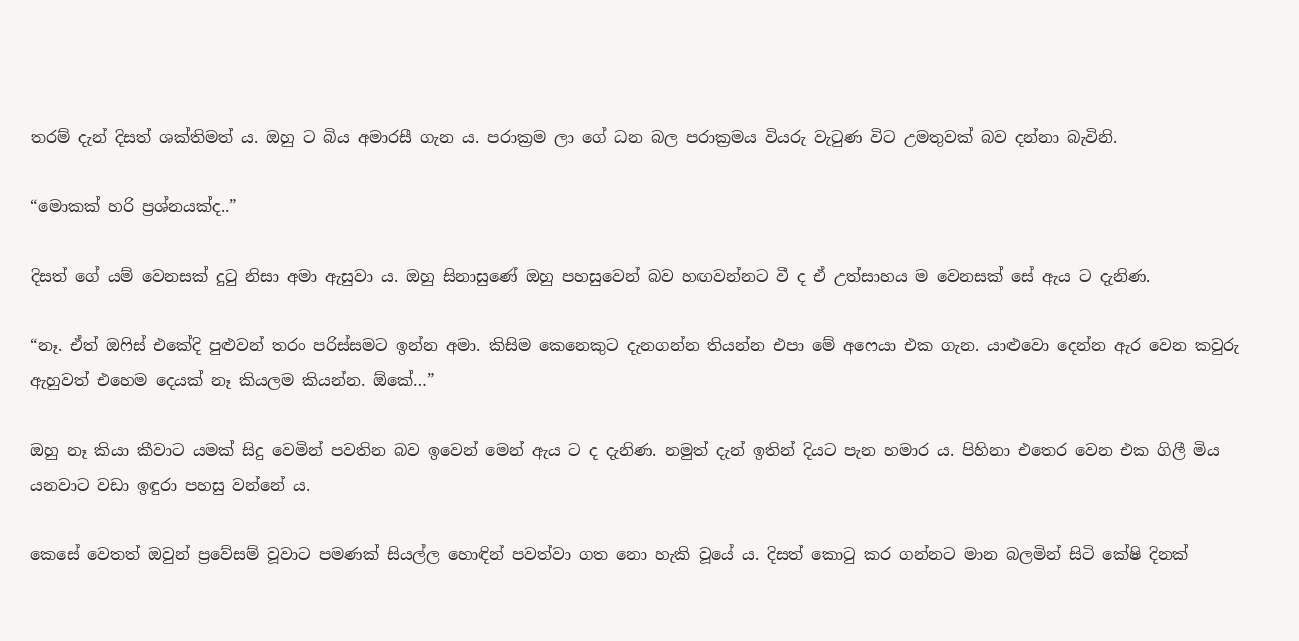තරම් දැන් දිසත් ශක්තිමත් ය. ඔහු ට බිය අමාරසී ගැන ය. පරාක්‍රම ලා ගේ ධන බල පරාක්‍රමය වියරු වැටුණ විට උමතුවක් බව දන්නා බැවිනි.

“මොකක් හරි ප්‍රශ්නයක්ද..”

දිසත් ගේ යම් වෙනසක් දුටු නිසා අමා ඇසුවා ය. ඔහු සිනාසුණේ ඔහු පහසුවෙන් බව හඟවන්නට වී ද ඒ උත්සාහය ම වෙනසක් සේ ඇය ට දැනිණ.

“නෑ. ඒත් ඔෆිස් එකේදි පුළුවන් තරං පරිස්සමට ඉන්න අමා. කිසිම කෙනෙකුට දැනගන්න තියන්න එපා මේ අෆෙයා එක ගැන. යාළුවො දෙන්න ඇර වෙන කවුරු ඇහුවත් එහෙම දෙයක් නෑ කියලම කියන්න. ඕකේ…”

ඔහු නෑ කියා කීවාට යමක් සිදු වෙමින් පවතින බව ඉවෙන් මෙන් ඇය ට ද දැනිණ. නමුත් දැන් ඉතින් දියට පැන හමාර ය. පිහිනා එතෙර වෙන එක ගිලී මිය යනවාට වඩා ඉඳුරා පහසු වන්නේ ය.

කෙසේ වෙතත් ඔවුන් ප්‍රවේසම් වූවාට පමණක් සියල්ල හොඳින් පවත්වා ගත නො හැකි වූයේ ය. දිසත් කොටු කර ගන්නට මාන බලමින් සිටි කේෂි දිනක්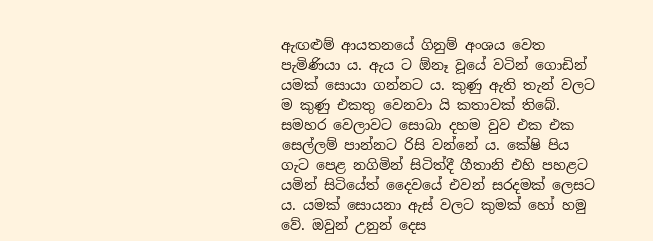ඇඟළුම් ආයතනයේ ගිනුම් අංශය වෙත පැමිණියා ය. ඇය ට ඕනෑ වූයේ වටින් ගොඩින් යමක් සොයා ගන්නට ය. කුණු ඇති තැන් වලට ම කුණු එකතු වෙනවා යි කතාවක් තිබේ. සමහර වෙලාවට සොබා දහම වුව එක එක සෙල්ලම් පාන්නට රිසි වන්නේ ය. කේෂි පිය ගැට පෙළ නගිමින් සිටිත්දී ගීතානි එහි පහළට යමින් සිටියේත් දෛවයේ එවන් සරදමක් ලෙසට ය. යමක් සොයනා ඇස් වලට කුමක් හෝ හමු වේ. ඔවුන් උනුන් දෙස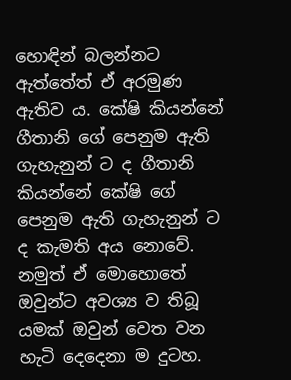හොඳින් බලන්නට ඇත්තේත් ඒ අරමුණ ඇතිව ය. කේෂි කියන්නේ ගීතානි ගේ පෙනුම ඇති ගැහැනුන් ට ද ගීතානි කියන්නේ කේෂි ගේ පෙනුම ඇති ගැහැනුන් ට ද කැමති අය නොවේ. නමුත් ඒ මොහොතේ ඔවුන්ට අවශ්‍ය ව තිබූ යමක් ඔවුන් වෙත වන හැටි දෙදෙනා ම දුටහ.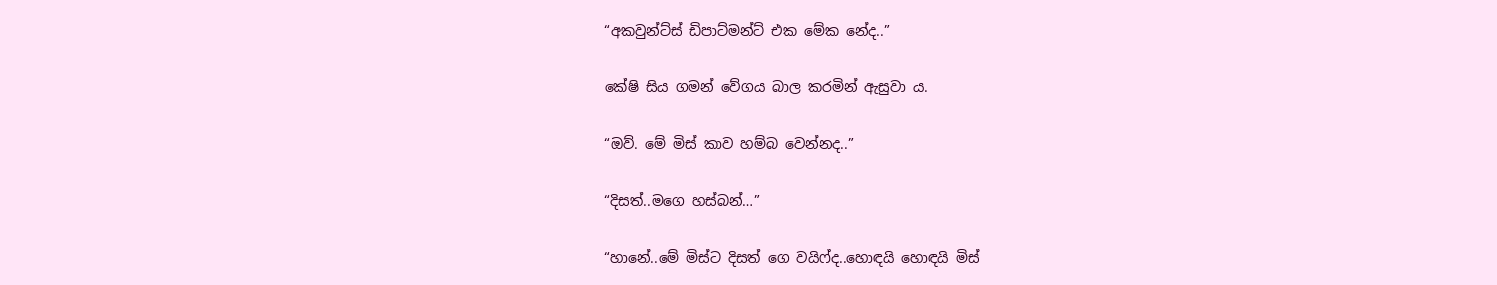“අකවුන්ට්ස් ඩිපාට්මන්ට් එක මේක නේද..”

කේෂි සිය ගමන් වේගය බාල කරමින් ඇසුවා ය.

“ඔව්. මේ මිස් කාව හම්බ වෙන්නද..”

“දිසත්..මගෙ හස්බන්…”

“හානේ..මේ මිස්ට දිසත් ගෙ වයිෆ්ද..හොඳයි හොඳයි මිස්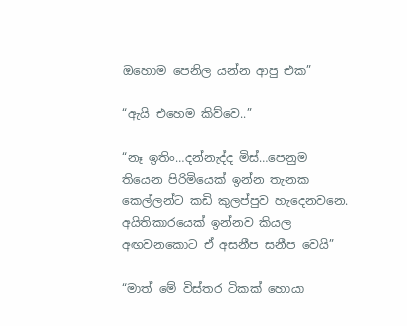ඔහොම පෙනිල යන්න ආපු එක”

“ඇයි එහෙම කිව්වෙ..”

“නෑ ඉතිං…දන්නැද්ද මිස්…පෙනුම තියෙන පිරිමියෙක් ඉන්න තැනක කෙල්ලන්ට කඩි කුලප්පුව හැදෙනවනෙ. අයිතිකාරයෙක් ඉන්නව කියල අඟවනකොට ඒ අසනීප සනීප වෙයි”

“මාත් මේ විස්තර ටිකක් හොයා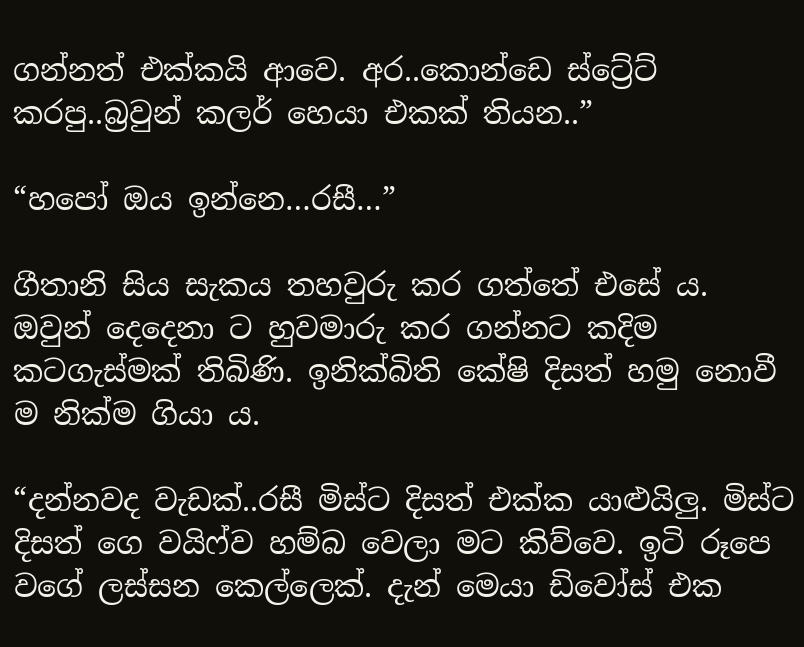ගන්නත් එක්කයි ආවෙ. අර..කොන්ඩෙ ස්ට්‍රේට් කරපු..බ්‍රවුන් කලර් හෙයා එකක් තියන..”

“හපෝ ඔය ඉන්නෙ…රසී…”

ගීතානි සිය සැකය තහවුරු කර ගත්තේ එසේ ය. ඔවුන් දෙදෙනා ට හුවමාරු කර ගන්නට කදිම කටගැස්මක් තිබිණි. ඉනික්බිති කේෂි දිසත් හමු නොවී ම නික්ම ගියා ය.

“දන්නවද වැඩක්..රසී මිස්ට දිසත් එක්ක යාළුයිලු. මිස්ට දිසත් ගෙ වයිෆ්ව හම්බ වෙලා මට කිව්වෙ. ඉටි රූපෙ වගේ ලස්සන කෙල්ලෙක්. දැන් මෙයා ඩිවෝස් එක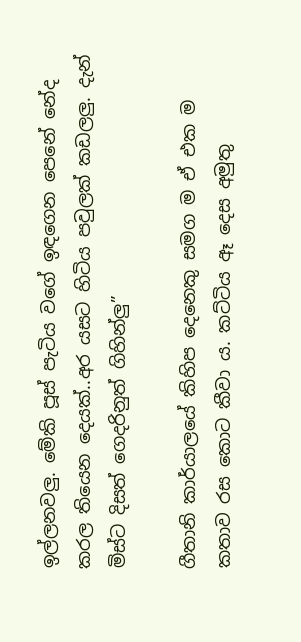ඉල්ලනවලු. මේකි පූස් පැටිය වගේ ඉඳගෙන පෙනේ නේද කරල තියෙන දෙයක්..අර යසට හිටිය පවුලක් කඩලලු. දැන් මිස්ට දිසත් ගෙදරිනුත් ගිහින්ලු”

ගීතානි කාර්යාලයේ කිහිප දෙනෙකු සමග ම ඒ එක ම කතාව රස කොට කීවා ය. කට්ටිය ඈ දෙස අමුතු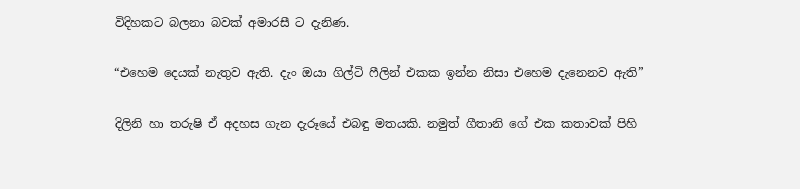විදිහකට බලනා බවක් අමාරසී ට දැනිණ.

“එහෙම දෙයක් නැතුව ඇති. දැං ඔයා ගිල්ටි ෆීලින් එකක ඉන්න නිසා එහෙම දැනෙනව ඇති”

දිලිනි හා තරුෂි ඒ අදහස ගැන දැරූයේ එබඳු මතයකි. නමුත් ගීතානි ගේ එක කතාවක් පිහි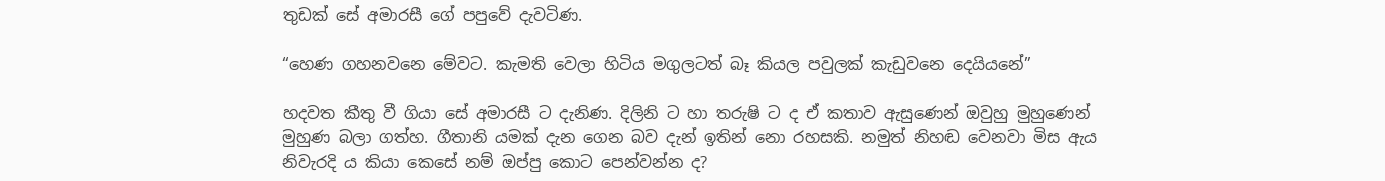තුඩක් සේ අමාරසී ගේ පපුවේ දැවටිණ.

“හෙණ ගහනවනෙ මේවට. කැමති වෙලා හිටිය මගුලටත් බෑ කියල පවුලක් කැඩුවනෙ දෙයියනේ”

හදවත කීතු වී ගියා සේ අමාරසී ට දැනිණ. දිලිනි ට හා තරුෂි ට ද ඒ කතාව ඇසුණෙන් ඔවුහු මුහුණෙන් මුහුණ බලා ගත්හ. ගීතානි යමක් දැන ගෙන බව දැන් ඉතින් නො රහසකි. නමුත් නිහඬ වෙනවා මිස ඇය නිවැරදි ය කියා කෙසේ නම් ඔප්පු කොට පෙන්වන්න ද?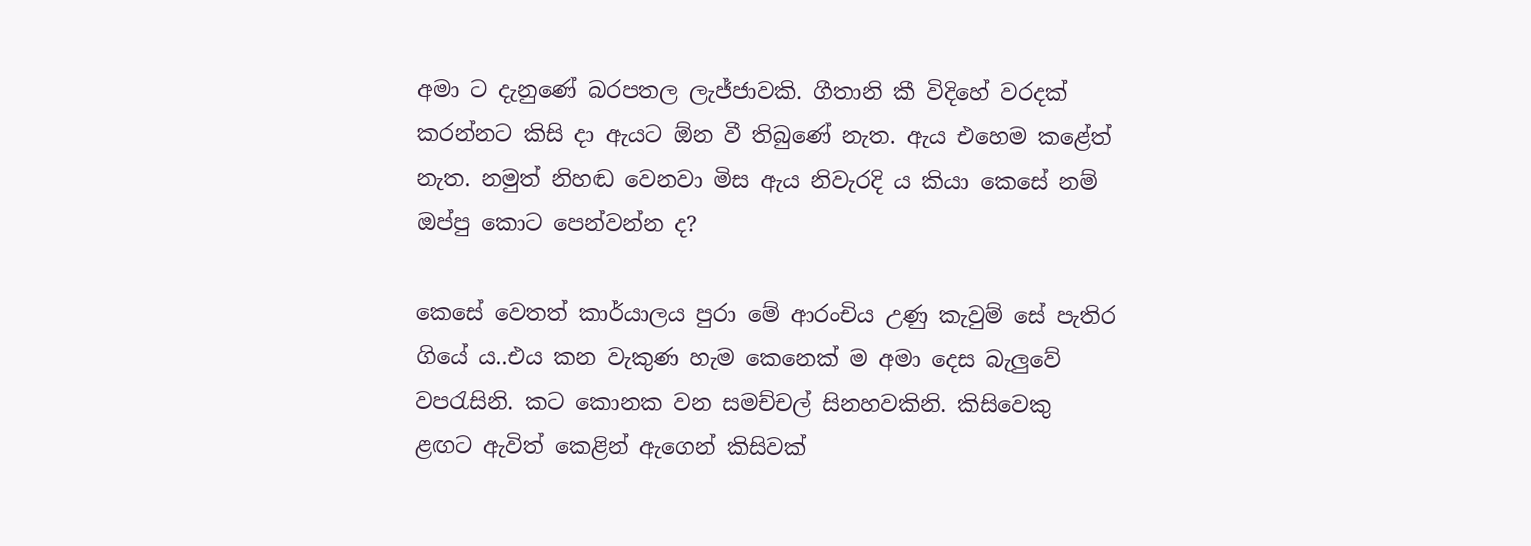අමා ට දැනුණේ බරපතල ලැජ්ජාවකි. ගීතානි කී විදිහේ වරදක් කරන්නට කිසි දා ඇයට ඕන වී තිබුණේ නැත. ඇය එහෙම කළේත් නැත. නමුත් නිහඬ වෙනවා මිස ඇය නිවැරදි ය කියා කෙසේ නම් ඔප්පු කොට පෙන්වන්න ද?

කෙසේ වෙතත් කාර්යාලය පුරා මේ ආරංචිය උණු කැවුම් සේ පැතිර ගියේ ය..එය කන වැකුණ හැම කෙනෙක් ම අමා දෙස බැලුවේ වපරැසිනි. කට කොනක වන සමච්චල් සිනහවකිනි. කිසිවෙකු ළඟට ඇවිත් කෙළින් ඇගෙන් කිසිවක්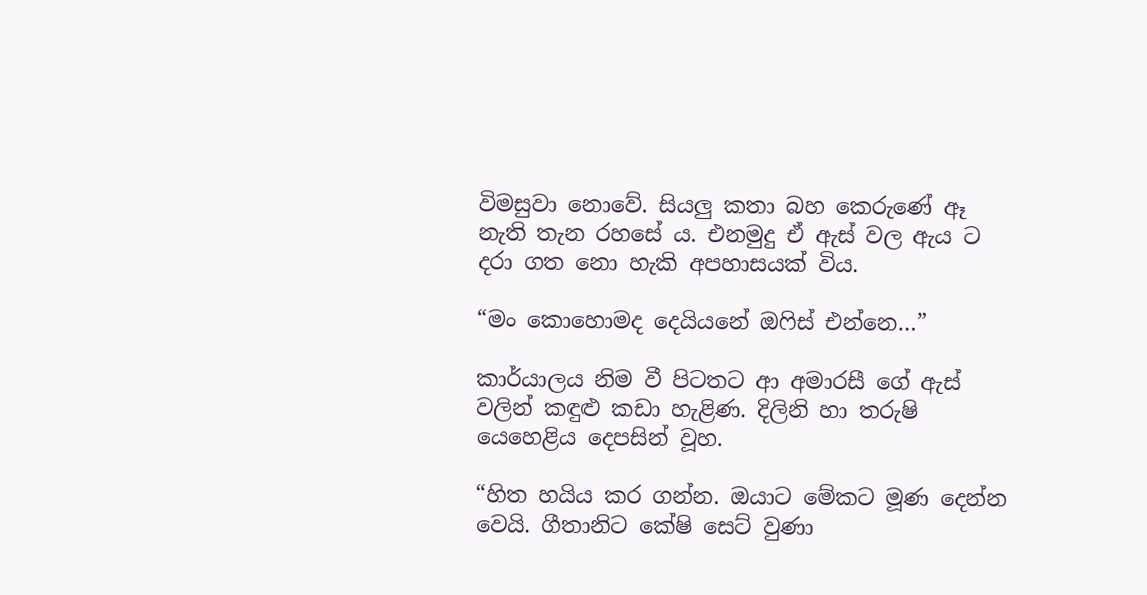විමසුවා නොවේ. සියලු කතා බහ කෙරුණේ ඈ නැති තැන රහසේ ය. එනමුදු ඒ ඇස් වල ඇය ට දරා ගත නො හැකි අපහාසයක් විය.

“මං කොහොමද දෙයියනේ ඔෆිස් එන්නෙ…”

කාර්යාලය නිම වී පිටතට ආ අමාරසී ගේ ඇස් වලින් කඳුළු කඩා හැළිණ. දිලිනි හා තරුෂි යෙහෙළිය දෙපසින් වූහ.

“හිත හයිය කර ගන්න. ඔයාට මේකට මූණ දෙන්න වෙයි. ගීතානිට කේෂි සෙට් වුණා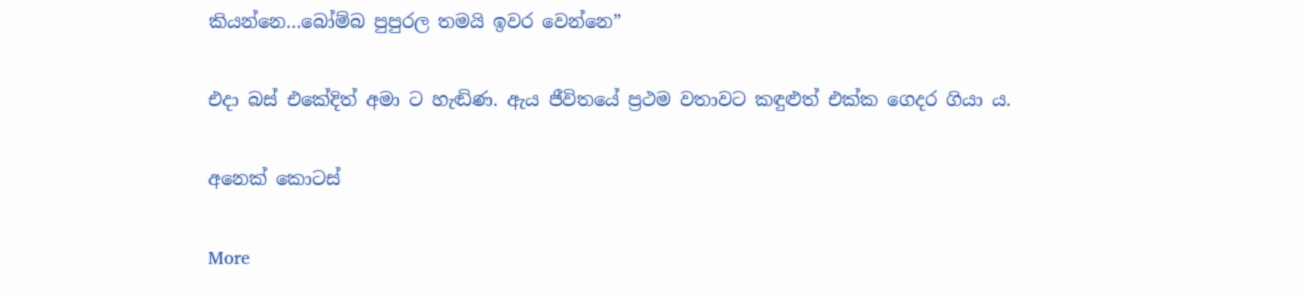කියන්නෙ…බෝම්බ පුපුරල තමයි ඉවර වෙන්නෙ”

එදා බස් එකේදිත් අමා ට හැඬිණ. ඇය ජීවිතයේ ප්‍රථම වතාවට කඳුළුත් එක්ක ගෙදර ගියා ය.

අනෙක් කොටස්

More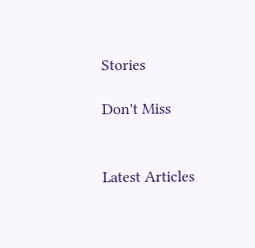Stories

Don't Miss


Latest Articles